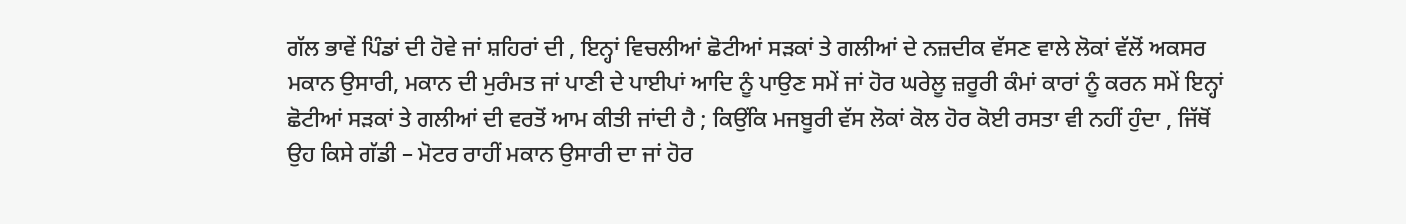ਗੱਲ ਭਾਵੇਂ ਪਿੰਡਾਂ ਦੀ ਹੋਵੇ ਜਾਂ ਸ਼ਹਿਰਾਂ ਦੀ , ਇਨ੍ਹਾਂ ਵਿਚਲੀਆਂ ਛੋਟੀਆਂ ਸੜਕਾਂ ਤੇ ਗਲੀਆਂ ਦੇ ਨਜ਼ਦੀਕ ਵੱਸਣ ਵਾਲੇ ਲੋਕਾਂ ਵੱਲੋਂ ਅਕਸਰ ਮਕਾਨ ਉਸਾਰੀ, ਮਕਾਨ ਦੀ ਮੁਰੰਮਤ ਜਾਂ ਪਾਣੀ ਦੇ ਪਾਈਪਾਂ ਆਦਿ ਨੂੰ ਪਾਉਣ ਸਮੇਂ ਜਾਂ ਹੋਰ ਘਰੇਲੂ ਜ਼ਰੂਰੀ ਕੰਮਾਂ ਕਾਰਾਂ ਨੂੰ ਕਰਨ ਸਮੇਂ ਇਨ੍ਹਾਂ ਛੋਟੀਆਂ ਸੜਕਾਂ ਤੇ ਗਲੀਆਂ ਦੀ ਵਰਤੋਂ ਆਮ ਕੀਤੀ ਜਾਂਦੀ ਹੈ ; ਕਿਉਂਕਿ ਮਜਬੂਰੀ ਵੱਸ ਲੋਕਾਂ ਕੋਲ ਹੋਰ ਕੋਈ ਰਸਤਾ ਵੀ ਨਹੀਂ ਹੁੰਦਾ , ਜਿੱਥੋਂ ਉਹ ਕਿਸੇ ਗੱਡੀ – ਮੋਟਰ ਰਾਹੀਂ ਮਕਾਨ ਉਸਾਰੀ ਦਾ ਜਾਂ ਹੋਰ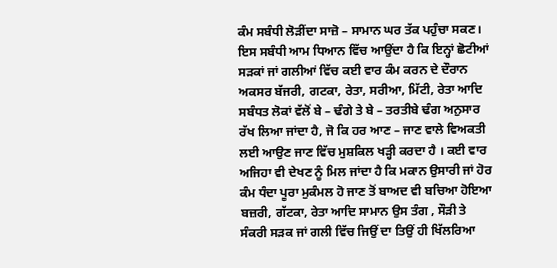ਕੰਮ ਸਬੰਧੀ ਲੋੜੀਂਦਾ ਸਾਜ਼ੋ – ਸਾਮਾਨ ਘਰ ਤੱਕ ਪਹੁੰਚਾ ਸਕਣ। ਇਸ ਸਬੰਧੀ ਆਮ ਧਿਆਨ ਵਿੱਚ ਆਉਂਦਾ ਹੈ ਕਿ ਇਨ੍ਹਾਂ ਛੋਟੀਆਂ ਸੜਕਾਂ ਜਾਂ ਗਲੀਆਂ ਵਿੱਚ ਕਈ ਵਾਰ ਕੰਮ ਕਰਨ ਦੇ ਦੌਰਾਨ ਅਕਸਰ ਬੱਜਰੀ, ਗਟਕਾ, ਰੇਤਾ, ਸਰੀਆ, ਮਿੱਟੀ, ਰੇਤਾ ਆਦਿ ਸਬੰਧਤ ਲੋਕਾਂ ਵੱਲੋਂ ਬੇ – ਢੰਗੇ ਤੇ ਬੇ – ਤਰਤੀਬੇ ਢੰਗ ਅਨੁਸਾਰ ਰੱਖ ਲਿਆ ਜਾਂਦਾ ਹੈ, ਜੋ ਕਿ ਹਰ ਆਣ – ਜਾਣ ਵਾਲੇ ਵਿਅਕਤੀ ਲਈ ਆਉਣ ਜਾਣ ਵਿੱਚ ਮੁਸ਼ਕਿਲ ਖੜ੍ਹੀ ਕਰਦਾ ਹੈ । ਕਈ ਵਾਰ ਅਜਿਹਾ ਵੀ ਦੇਖਣ ਨੂੰ ਮਿਲ ਜਾਂਦਾ ਹੈ ਕਿ ਮਕਾਨ ਉਸਾਰੀ ਜਾਂ ਹੋਰ ਕੰਮ ਧੰਦਾ ਪੂਰਾ ਮੁਕੰਮਲ ਹੋ ਜਾਣ ਤੋਂ ਬਾਅਦ ਵੀ ਬਚਿਆ ਹੋਇਆ ਬਜ਼ਰੀ, ਗੱਟਕਾ, ਰੇਤਾ ਆਦਿ ਸਾਮਾਨ ਉਸ ਤੰਗ , ਸੌੜੀ ਤੇ ਸੰਕਰੀ ਸੜਕ ਜਾਂ ਗਲੀ ਵਿੱਚ ਜਿਉਂ ਦਾ ਤਿਉਂ ਹੀ ਖਿੱਲਰਿਆ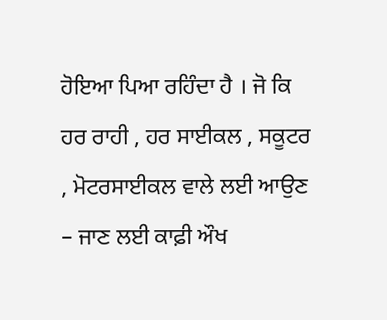ਹੋਇਆ ਪਿਆ ਰਹਿੰਦਾ ਹੈ । ਜੋ ਕਿ ਹਰ ਰਾਹੀ , ਹਰ ਸਾਈਕਲ , ਸਕੂਟਰ , ਮੋਟਰਸਾਈਕਲ ਵਾਲੇ ਲਈ ਆਉਣ – ਜਾਣ ਲਈ ਕਾਫ਼ੀ ਔਖ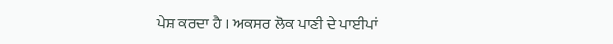ਪੇਸ਼ ਕਰਦਾ ਹੈ । ਅਕਸਰ ਲੋਕ ਪਾਣੀ ਦੇ ਪਾਈਪਾਂ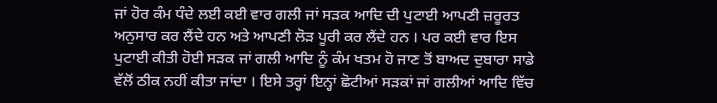ਜਾਂ ਹੋਰ ਕੰਮ ਧੰਦੇ ਲਈ ਕਈ ਵਾਰ ਗਲੀ ਜਾਂ ਸੜਕ ਆਦਿ ਦੀ ਪੁਟਾਈ ਆਪਣੀ ਜ਼ਰੂਰਤ ਅਨੁਸਾਰ ਕਰ ਲੈਂਦੇ ਹਨ ਅਤੇ ਆਪਣੀ ਲੋੜ ਪੂਰੀ ਕਰ ਲੈਂਦੇ ਹਨ । ਪਰ ਕਈ ਵਾਰ ਇਸ ਪੁਟਾਈ ਕੀਤੀ ਹੋਈ ਸੜਕ ਜਾਂ ਗਲੀ ਆਦਿ ਨੂੰ ਕੰਮ ਖਤਮ ਹੋ ਜਾਣ ਤੋਂ ਬਾਅਦ ਦੁਬਾਰਾ ਸਾਡੇ ਵੱਲੋਂ ਠੀਕ ਨਹੀਂ ਕੀਤਾ ਜਾਂਦਾ । ਇਸੇ ਤਰ੍ਹਾਂ ਇਨ੍ਹਾਂ ਛੋਟੀਆਂ ਸੜਕਾਂ ਜਾਂ ਗਲੀਆਂ ਆਦਿ ਵਿੱਚ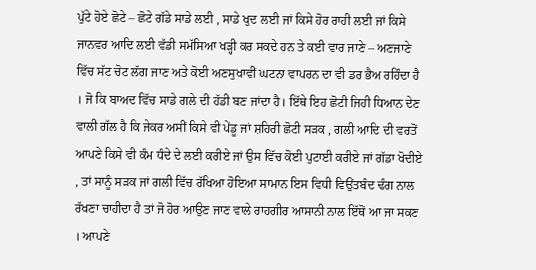ਪੁੱਟੇ ਹੋਏ ਛੋਟੇ – ਛੋਟੇ ਗੱਡੇ ਸਾਡੇ ਲਈ , ਸਾਡੇ ਖੁਦ ਲਈ ਜਾਂ ਕਿਸੇ ਹੋਰ ਰਾਹੀ ਲਈ ਜਾਂ ਕਿਸੇ ਜਾਨਵਰ ਆਦਿ ਲਈ ਵੱਡੀ ਸਮੱਸਿਆ ਖੜ੍ਹੀ ਕਰ ਸਕਦੇ ਹਨ ਤੇ ਕਈ ਵਾਰ ਜਾਣੇ – ਅਣਜਾਣੇ ਵਿੱਚ ਸੱਟ ਚੋਟ ਲੱਗ ਜਾਣ ਅਤੇ ਕੋਈ ਅਣਸੁਖਾਵੀਂ ਘਟਨਾ ਵਾਪਰਨ ਦਾ ਵੀ ਡਰ ਭੈਅ ਰਹਿੰਦਾ ਹੈ । ਜੋ ਕਿ ਬਾਅਦ ਵਿੱਚ ਸਾਡੇ ਗਲੇ ਦੀ ਹੱਡੀ ਬਣ ਜਾਂਦਾ ਹੈ। ਇੱਥੇ ਇਹ ਛੋਟੀ ਜਿਹੀ ਧਿਆਨ ਦੇਣ ਵਾਲੀ ਗੱਲ ਹੈ ਕਿ ਜੇਕਰ ਅਸੀਂ ਕਿਸੇ ਵੀ ਪੇਂਡੂ ਜਾਂ ਸ਼ਹਿਰੀ ਛੋਟੀ ਸੜਕ , ਗਲੀ ਆਦਿ ਦੀ ਵਰਤੋਂ ਆਪਣੇ ਕਿਸੇ ਵੀ ਕੰਮ ਧੰਦੇ ਦੇ ਲਈ ਕਰੀਏ ਜਾਂ ਉਸ ਵਿੱਚ ਕੋਈ ਪੁਟਾਈ ਕਰੀਏ ਜਾਂ ਗੱਡਾ ਖੋਦੀਏ , ਤਾਂ ਸਾਨੂੰ ਸੜਕ ਜਾਂ ਗਲੀ ਵਿੱਚ ਰੱਖਿਆ ਹੋਇਆ ਸਾਮਾਨ ਇਸ ਵਿਧੀ ਵਿਉਂਤਬੰਦ ਢੰਗ ਨਾਲ ਰੱਖਣਾ ਚਾਹੀਦਾ ਹੈ ਤਾਂ ਜੋ ਹੋਰ ਆਉਣ ਜਾਣ ਵਾਲੇ ਰਾਹਗੀਰ ਆਸਾਨੀ ਨਾਲ ਇੱਥੋਂ ਆ ਜਾ ਸਕਣ । ਆਪਣੇ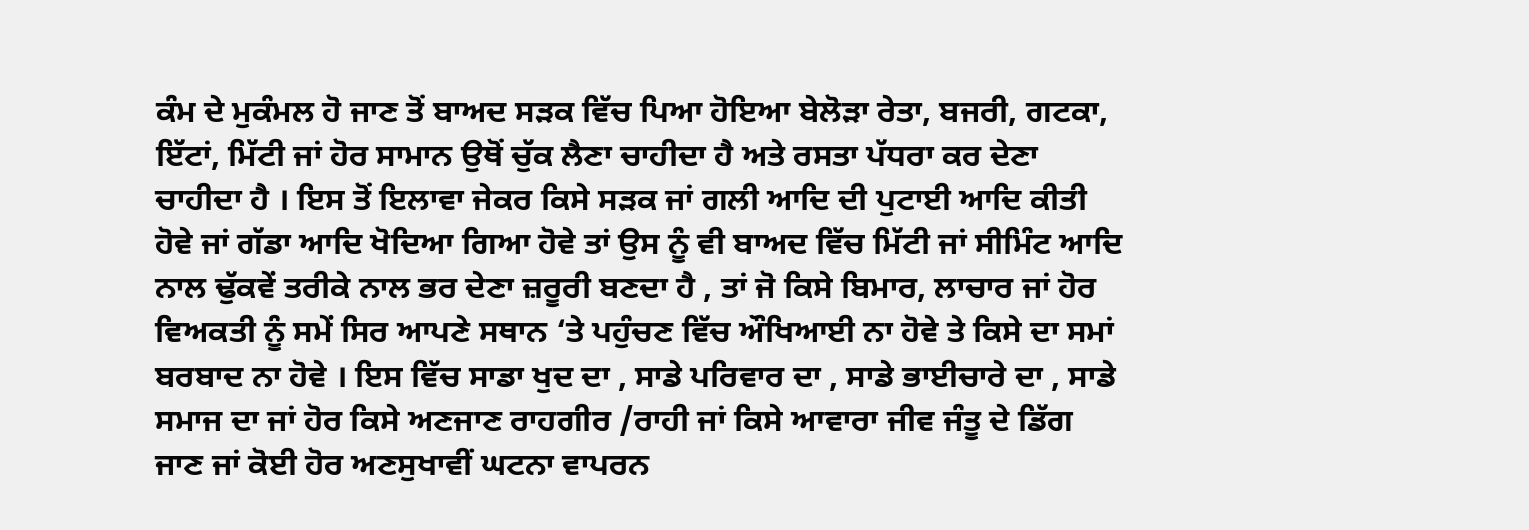ਕੰਮ ਦੇ ਮੁਕੰਮਲ ਹੋ ਜਾਣ ਤੋਂ ਬਾਅਦ ਸੜਕ ਵਿੱਚ ਪਿਆ ਹੋਇਆ ਬੇਲੋੜਾ ਰੇਤਾ, ਬਜਰੀ, ਗਟਕਾ, ਇੱਟਾਂ, ਮਿੱਟੀ ਜਾਂ ਹੋਰ ਸਾਮਾਨ ਉਥੋਂ ਚੁੱਕ ਲੈਣਾ ਚਾਹੀਦਾ ਹੈ ਅਤੇ ਰਸਤਾ ਪੱਧਰਾ ਕਰ ਦੇਣਾ ਚਾਹੀਦਾ ਹੈ । ਇਸ ਤੋਂ ਇਲਾਵਾ ਜੇਕਰ ਕਿਸੇ ਸੜਕ ਜਾਂ ਗਲੀ ਆਦਿ ਦੀ ਪੁਟਾਈ ਆਦਿ ਕੀਤੀ ਹੋਵੇ ਜਾਂ ਗੱਡਾ ਆਦਿ ਖੋਦਿਆ ਗਿਆ ਹੋਵੇ ਤਾਂ ਉਸ ਨੂੰ ਵੀ ਬਾਅਦ ਵਿੱਚ ਮਿੱਟੀ ਜਾਂ ਸੀਮਿੰਟ ਆਦਿ ਨਾਲ ਢੁੱਕਵੇਂ ਤਰੀਕੇ ਨਾਲ ਭਰ ਦੇਣਾ ਜ਼ਰੂਰੀ ਬਣਦਾ ਹੈ , ਤਾਂ ਜੋ ਕਿਸੇ ਬਿਮਾਰ, ਲਾਚਾਰ ਜਾਂ ਹੋਰ ਵਿਅਕਤੀ ਨੂੰ ਸਮੇਂ ਸਿਰ ਆਪਣੇ ਸਥਾਨ ‘ਤੇ ਪਹੁੰਚਣ ਵਿੱਚ ਔਖਿਆਈ ਨਾ ਹੋਵੇ ਤੇ ਕਿਸੇ ਦਾ ਸਮਾਂ ਬਰਬਾਦ ਨਾ ਹੋਵੇ । ਇਸ ਵਿੱਚ ਸਾਡਾ ਖੁਦ ਦਾ , ਸਾਡੇ ਪਰਿਵਾਰ ਦਾ , ਸਾਡੇ ਭਾਈਚਾਰੇ ਦਾ , ਸਾਡੇ ਸਮਾਜ ਦਾ ਜਾਂ ਹੋਰ ਕਿਸੇ ਅਣਜਾਣ ਰਾਹਗੀਰ /ਰਾਹੀ ਜਾਂ ਕਿਸੇ ਆਵਾਰਾ ਜੀਵ ਜੰਤੂ ਦੇ ਡਿੱਗ ਜਾਣ ਜਾਂ ਕੋਈ ਹੋਰ ਅਣਸੁਖਾਵੀਂ ਘਟਨਾ ਵਾਪਰਨ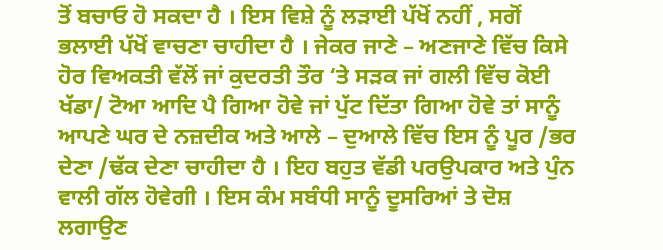ਤੋਂ ਬਚਾਓ ਹੋ ਸਕਦਾ ਹੈ । ਇਸ ਵਿਸ਼ੇ ਨੂੰ ਲੜਾਈ ਪੱਖੋਂ ਨਹੀਂ , ਸਗੋਂ ਭਲਾਈ ਪੱਖੋਂ ਵਾਚਣਾ ਚਾਹੀਦਾ ਹੈ । ਜੇਕਰ ਜਾਣੇ – ਅਣਜਾਣੇ ਵਿੱਚ ਕਿਸੇ ਹੋਰ ਵਿਅਕਤੀ ਵੱਲੋਂ ਜਾਂ ਕੁਦਰਤੀ ਤੌਰ ‘ਤੇ ਸੜਕ ਜਾਂ ਗਲੀ ਵਿੱਚ ਕੋਈ ਖੱਡਾ/ ਟੋਆ ਆਦਿ ਪੈ ਗਿਆ ਹੋਵੇ ਜਾਂ ਪੁੱਟ ਦਿੱਤਾ ਗਿਆ ਹੋਵੇ ਤਾਂ ਸਾਨੂੰ ਆਪਣੇ ਘਰ ਦੇ ਨਜ਼ਦੀਕ ਅਤੇ ਆਲੇ – ਦੁਆਲੇ ਵਿੱਚ ਇਸ ਨੂੰ ਪੂਰ /ਭਰ ਦੇਣਾ /ਢੱਕ ਦੇਣਾ ਚਾਹੀਦਾ ਹੈ । ਇਹ ਬਹੁਤ ਵੱਡੀ ਪਰਉਪਕਾਰ ਅਤੇ ਪੁੰਨ ਵਾਲੀ ਗੱਲ ਹੋਵੇਗੀ । ਇਸ ਕੰਮ ਸਬੰਧੀ ਸਾਨੂੰ ਦੂਸਰਿਆਂ ਤੇ ਦੋਸ਼ ਲਗਾਉਣ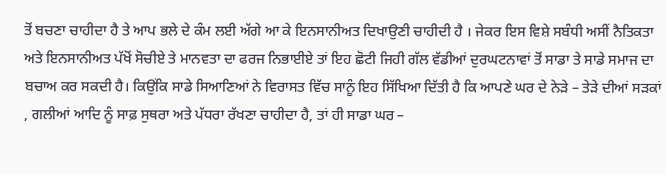ਤੋਂ ਬਚਣਾ ਚਾਹੀਦਾ ਹੈ ਤੇ ਆਪ ਭਲੇ ਦੇ ਕੰਮ ਲਈ ਅੱਗੇ ਆ ਕੇ ਇਨਸਾਨੀਅਤ ਦਿਖਾਉਣੀ ਚਾਹੀਦੀ ਹੈ । ਜੇਕਰ ਇਸ ਵਿਸ਼ੇ ਸਬੰਧੀ ਅਸੀਂ ਨੈਤਿਕਤਾ ਅਤੇ ਇਨਸਾਨੀਅਤ ਪੱਖੋਂ ਸੋਚੀਏ ਤੇ ਮਾਨਵਤਾ ਦਾ ਫਰਜ ਨਿਭਾਈਏ ਤਾਂ ਇਹ ਛੋਟੀ ਜਿਹੀ ਗੱਲ ਵੱਡੀਆਂ ਦੁਰਘਟਨਾਵਾਂ ਤੋਂ ਸਾਡਾ ਤੇ ਸਾਡੇ ਸਮਾਜ ਦਾ ਬਚਾਅ ਕਰ ਸਕਦੀ ਹੈ। ਕਿਉਂਕਿ ਸਾਡੇ ਸਿਆਣਿਆਂ ਨੇ ਵਿਰਾਸਤ ਵਿੱਚ ਸਾਨੂੰ ਇਹ ਸਿੱਖਿਆ ਦਿੱਤੀ ਹੈ ਕਿ ਆਪਣੇ ਘਰ ਦੇ ਨੇੜੇ – ਤੇੜੇ ਦੀਆਂ ਸੜਕਾਂ , ਗਲੀਆਂ ਆਦਿ ਨੂੰ ਸਾਫ਼ ਸੁਥਰਾ ਅਤੇ ਪੱਧਰਾ ਰੱਖਣਾ ਚਾਹੀਦਾ ਹੈ, ਤਾਂ ਹੀ ਸਾਡਾ ਘਰ –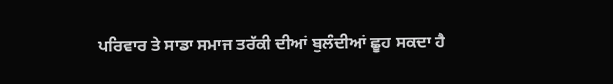ਪਰਿਵਾਰ ਤੇ ਸਾਡਾ ਸਮਾਜ ਤਰੱਕੀ ਦੀਆਂ ਬੁਲੰਦੀਆਂ ਛੂਹ ਸਕਦਾ ਹੈ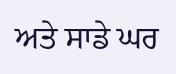ਅਤੇ ਸਾਡੇ ਘਰ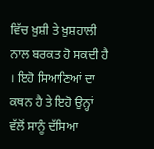ਵਿੱਚ ਖ਼ੁਸ਼ੀ ਤੇ ਖ਼ੁਸ਼ਹਾਲੀ ਨਾਲ ਬਰਕਤ ਹੋ ਸਕਦੀ ਹੈ । ਇਹੋ ਸਿਆਣਿਆਂ ਦਾ ਕਥਨ ਹੈ ਤੇ ਇਹੋ ਉਨ੍ਹਾਂ ਵੱਲੋਂ ਸਾਨੂੰ ਦੱਸਿਆ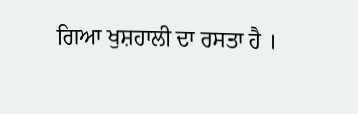ਗਿਆ ਖੁਸ਼ਹਾਲੀ ਦਾ ਰਸਤਾ ਹੈ ।